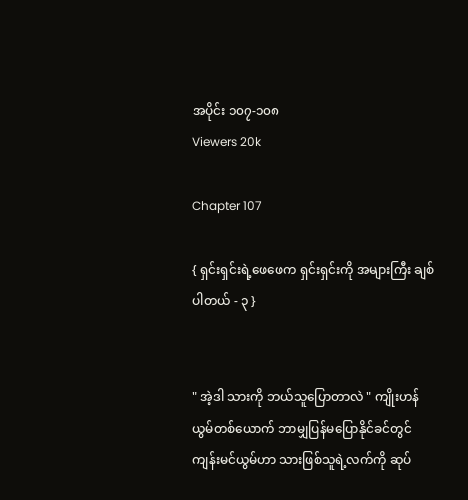အပိုင်း ၁၀၇-၁၀၈
Viewers 20k

Chapter 107

{ ရှင်းရှင်းရဲ့ဖေဖေက ရှင်းရှင်းကို အများကြီး ချစ်ပါတယ် - ၃ }


" အဲ့ဒါ သားကို ဘယ်သူပြောတာလဲ " ကျိုးဟန်ယွမ်တစ်ယောက် ဘာမျှပြန်မပြောနိုင်ခင်တွင် ကျန်းမင်ယွမ်ဟာ သားဖြစ်သူရဲ့လက်ကို ဆုပ်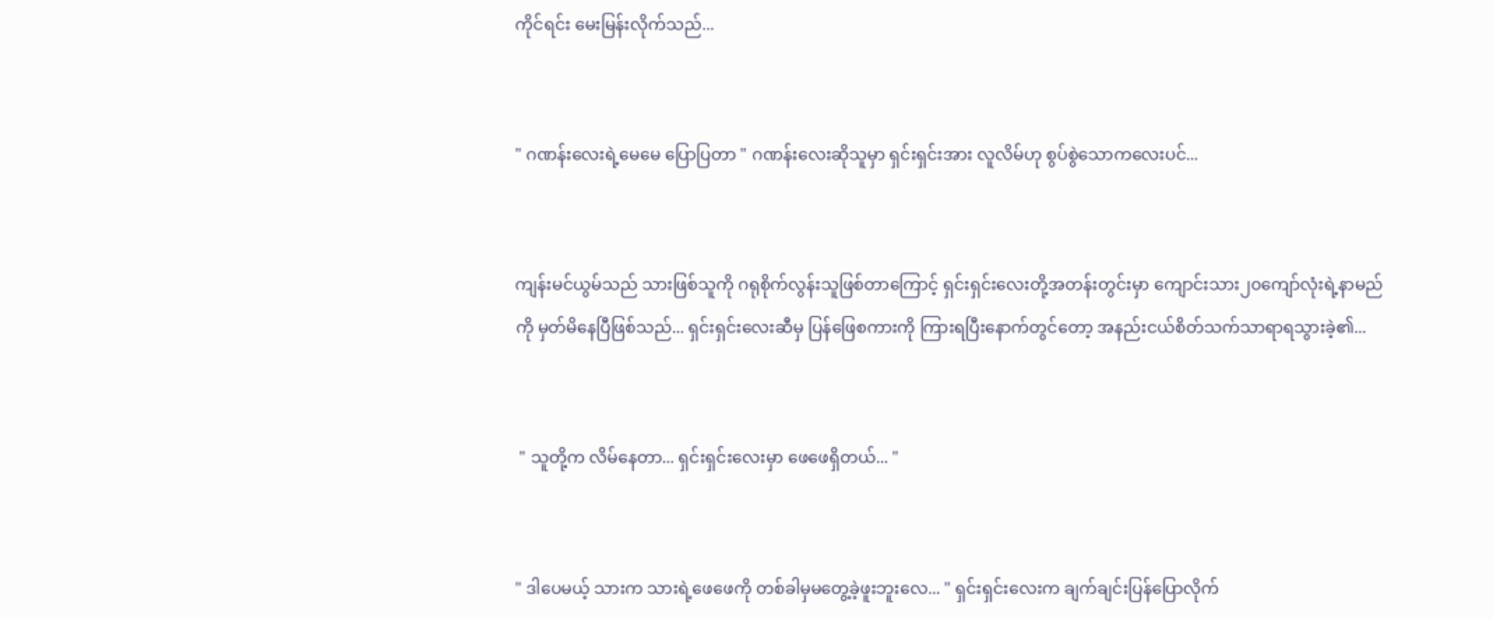ကိုင်ရင်း မေးမြန်းလိုက်သည်...


" ဂဏန်းလေးရဲ့မေမေ ပြောပြတာ " ဂဏန်းလေးဆိုသူမှာ ရှင်းရှင်းအား လူလိမ်ဟု စွပ်စွဲသောကလေးပင်...


ကျန်းမင်ယွမ်သည် သားဖြစ်သူကို ဂရုစိုက်လွန်းသူဖြစ်တာကြောင့် ရှင်းရှင်းလေးတို့အတန်းတွင်းမှာ ကျောင်းသား၂၀ကျော်လုံးရဲ့နာမည်ကို မှတ်မိနေပြီဖြစ်သည်... ရှင်းရှင်းလေးဆီမှ ပြန်ဖြေစကားကို ကြားရပြီးနောက်တွင်တော့ အနည်းငယ်စိတ်သက်သာရာရသွားခဲ့၏...


 " သူတို့က လိမ်နေတာ... ရှင်းရှင်းလေးမှာ ဖေဖေရှိတယ်... "


" ဒါပေမယ့် သားက သားရဲ့ဖေဖေကို တစ်ခါမှမတွေ့ခဲ့ဖူးဘူးလေ... " ရှင်းရှင်းလေးက ချက်ချင်းပြန်ပြောလိုက်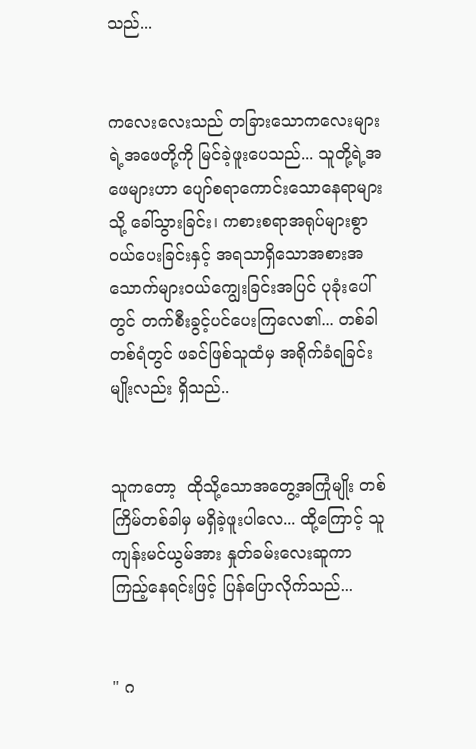သည်...


ကလေးလေးသည် တခြားသောကလေးများရဲ့အဖေတို့ကို မြင်ခဲ့ဖူးပေသည်... သူတို့ရဲ့အဖေများဟာ ပျော်စရာကောင်းသောနေရာများသို့ ခေါ်သွားခြင်း၊ ကစားစရာအရုပ်များစွာ ဝယ်ပေးခြင်းနှင့် အရသာရှိသောအစားအသောက်များဝယ်ကျွေးခြင်းအပြင် ပုခုံးပေါ်တွင် တက်စီးခွင့်ပင်ပေးကြလေ၏... တစ်ခါတစ်ရံတွင် ဖခင်ဖြစ်သူထံမှ အရိုက်ခံရခြင်းမျိုးလည်း ရှိသည်..


သူကတော့  ထိုသို့သောအတွေ့အကြုံမျိုး တစ်ကြိမ်တစ်ခါမှ မရှိခဲ့ဖူးပါလေ... ထို့ကြောင့် သူ ကျန်းမင်ယွမ်အား နှုတ်ခမ်းလေးဆူကာ ကြည့်နေရင်းဖြင့် ပြန်ပြောလိုက်သည်...


" ဂ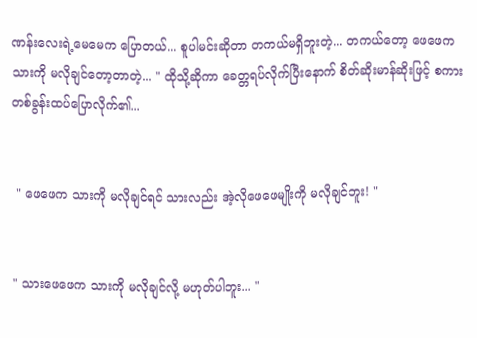ဏန်းလေးရဲ့မေမေက ပြောတယ်... စူပါမင်းဆိုတာ တကယ်မရှိဘူးတဲ့... တကယ်တော့ ဖေဖေက သားကို မလိုချင်တော့တာတဲ့... " ထိုသို့ဆိုကာ ခေတ္တရပ်လိုက်ပြီးနောက် စိတ်ဆိုးမာန်ဆိုးဖြင့် စကားတစ်ခွန်းထပ်ပြောလိုက်၏...


 " ဖေဖေက သားကို မလိုချင်ရင် သားလည်း အဲ့လိုဖေဖေမျိုးကို မလိုချင်ဘူး! "


" သားဖေဖေက သားကို မလိုချင်လို့ မဟုတ်ပါဘူး... "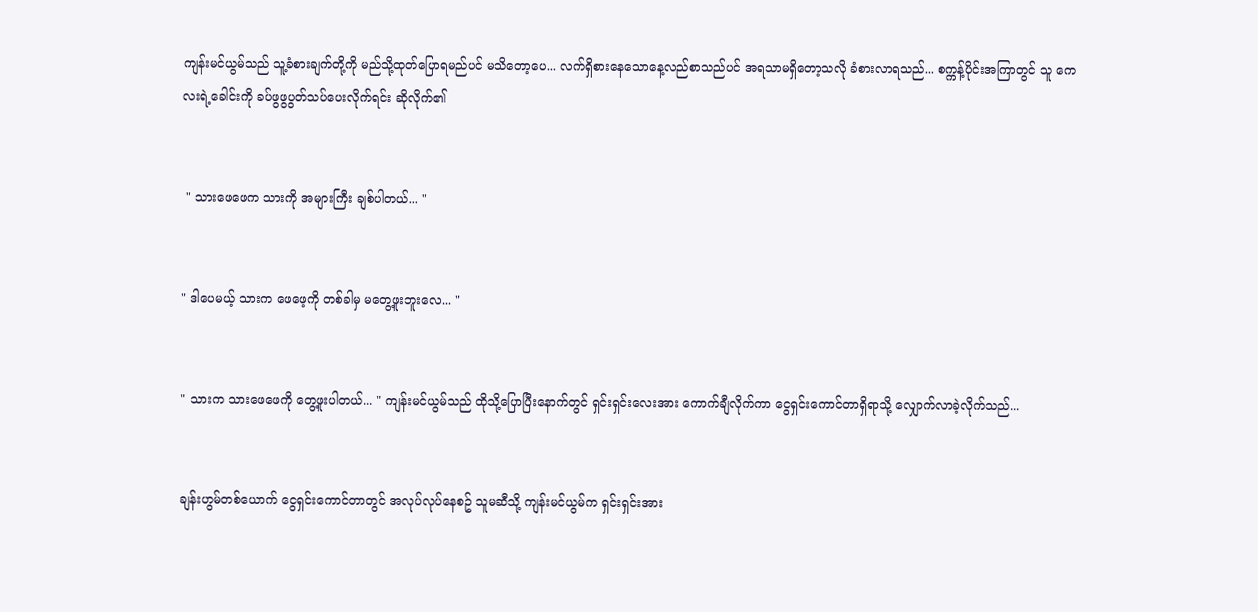ကျန်းမင်ယွမ်သည် သူ့ခံစားချက်တို့ကို မည်သို့ထုတ်ပြောရမည်ပင် မသိတော့ပေ... လက်ရှိစားနေသောနေ့လည်စာသည်ပင် အရသာမရှိတော့သလို ခံစားလာရသည်... စက္ကန့်ပိုင်းအကြာတွင် သူ ကေလးရဲ့ခေါင်းကို ခပ်ဖွဖွပွတ်သပ်ပေးလိုက်ရင်း ဆိုလိုက်၏


 " သားဖေဖေက သားကို အများကြီး ချစ်ပါတယ်... "


" ဒါပေမယ့် သားက ဖေဖေ့ကို တစ်ခါမှ မတွေ့ဖူးဘူးလေ... "


" သားက သားဖေဖေကို တွေ့ဖူးပါတယ်... " ကျန်းမင်ယွမ်သည် ထိုသို့ပြောပြီးနောက်တွင် ရှင်းရှင်းလေးအား ကောက်ချီလိုက်ကာ ငွေရှင်းကောင်တာရှိရာသို့ လျှောက်လာခဲ့လိုက်သည်...


ချန်းဟွမ်တစ်ယောက် ငွေရှင်းကောင်တာတွင် အလုပ်လုပ်နေစဥ် သူမဆီသို့ ကျန်းမင်ယွမ်က ရှင်းရှင်းအား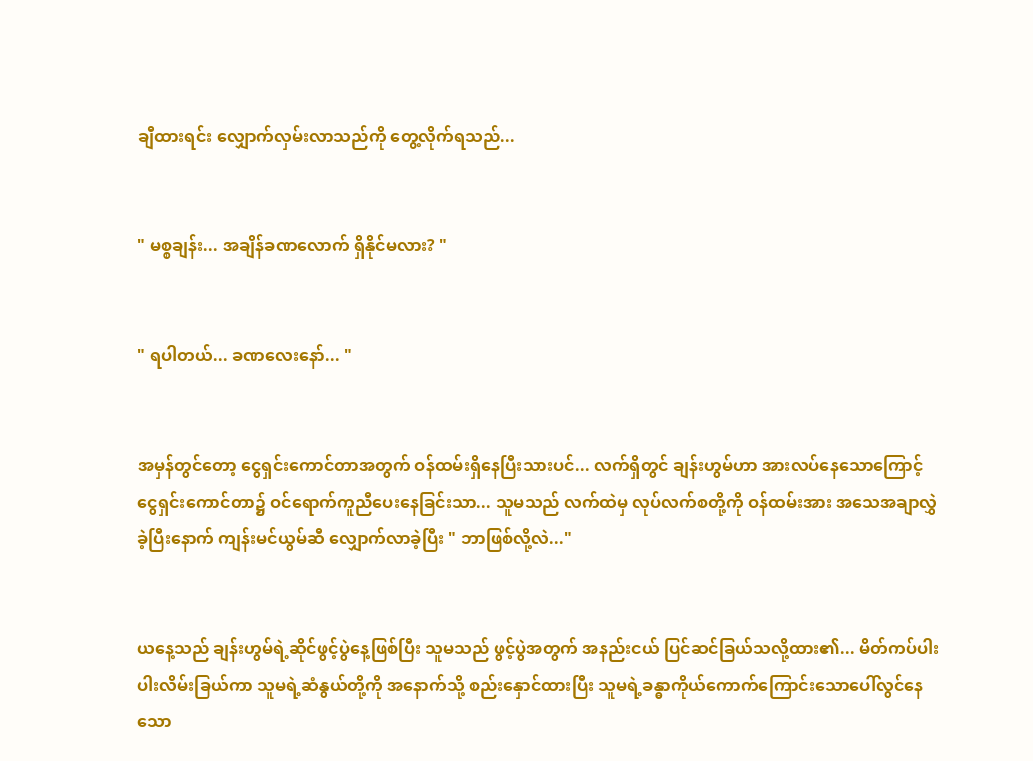ချီထားရင်း လျှောက်လှမ်းလာသည်ကို တွေ့လိုက်ရသည်...


" မစ္စချန်း... အချိန်ခဏလောက် ရှိနိုင်မလား? "


" ရပါတယ်... ခဏလေးနော်... "


အမှန်တွင်တော့ ငွေရှင်းကောင်တာအတွက် ဝန်ထမ်းရှိနေပြီးသားပင်... လက်ရှိတွင် ချန်းဟွမ်ဟာ အားလပ်နေသောကြောင့် ငွေရှင်းကောင်တာ၌ ဝင်ရောက်ကူညီပေးနေခြင်းသာ... သူမသည် လက်ထဲမှ လုပ်လက်စတို့ကို ဝန်ထမ်းအား အသေအချာလွှဲခဲ့ပြီးနောက် ကျန်းမင်ယွမ်ဆီ လျှောက်လာခဲ့ပြီး " ဘာဖြစ်လို့လဲ..."


ယနေ့သည် ချန်းဟွမ်ရဲ့ဆိုင်ဖွင့်ပွဲနေ့ဖြစ်ပြီး သူမသည် ဖွင့်ပွဲအတွက် အနည်းငယ် ပြင်ဆင်ခြယ်သလို့ထား၏... မိတ်ကပ်ပါးပါးလိမ်းခြယ်ကာ သူမရဲ့ဆံနွယ်တို့ကို အနောက်သို့ စည်းနှောင်ထားပြီး သူမရဲ့ခန္ဓာကိုယ်ကောက်ကြောင်းသောပေါ်လွင်နေသော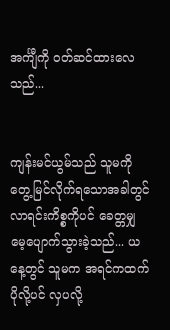အင်္ကျီကို ဝတ်ဆင်ထားလေသည်...


ကျန်းမင်ယွမ်သည် သူမကို တွေ့မြင်လိုက်ရသောအခါတွင် လာရင်းကိစ္စကိုပင် ခေတ္တမျှ မေ့ပျောက်သွားခဲ့သည်... ယနေ့တွင် သူမက အရင်ကထက်ပိုလို့ပင် လှပလို့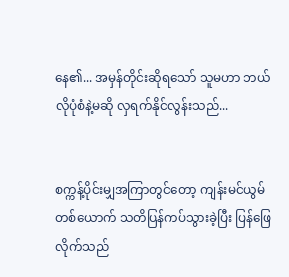နေ၏... အမှန်တိုင်းဆိုရသော် သူမဟာ ဘယ်လိုပုံစံနဲ့မဆို လှရက်နိုင်လွန်းသည်...


စက္ကန့်ပိုင်းမျှအကြာတွင်တော့ ကျန်းမင်ယွမ်တစ်ယောက် သတိပြန်ကပ်သွားခဲ့ပြီး ပြန်ဖြေလိုက်သည်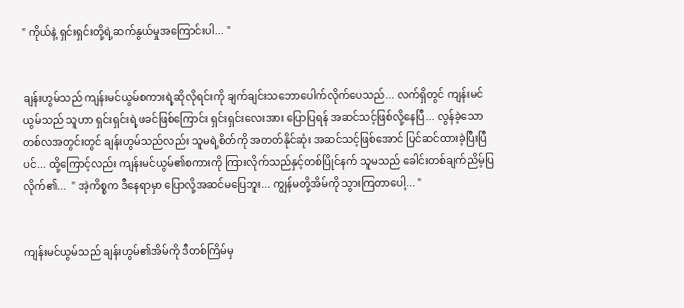" ကိုယ်နဲ့ ရှင်းရှင်းတို့ရဲ့ဆက်နွယ်မှုအကြောင်းပါ... "


ချန်းဟွမ်သည် ကျန်းမင်ယွမ်စကားရဲ့ဆိုလိုရင်းကို ချက်ချင်းသဘောပေါက်လိုက်ပေသည်... လက်ရှိတွင် ကျန်းမင်ယွမ်သည် သူဟာ ရှင်းရှင်းရဲ့ဖခင်ဖြစ်ကြောင်း ရှင်းရှင်းလေးအား ပြောပြရန် အဆင်သင့်ဖြစ်လို့နေပြီ... လွန်ခဲ့သောတစ်လအတွင်းတွင် ချန်းဟွမ်သည်လည်း သူမရဲ့စိတ်ကို အတတ်နိုင်ဆုံး အဆင်သင့်ဖြစ်အောင် ပြင်ဆင်ထားခဲ့ပြီးပြီပင်... ထို့ကြောင့်လည်း ကျန်းမင်ယွမ်၏စကားကို ကြားလိုက်သည်နှင့်တစ်ပြိုင်နက် သူမသည် ခေါင်းတစ်ချက်ညိမ့်ပြလိုက်၏...  " အဲ့ကိစ္စက ဒီနေရာမှာ ပြောလို့အဆင်မပြေဘူး... ကျွန်မတို့အိမ်ကို သွားကြတာပေါ့... "


ကျန်းမင်ယွမ်သည် ချန်းဟွမ်၏အိမ်ကို ဒီတစ်ကြိမ်မှ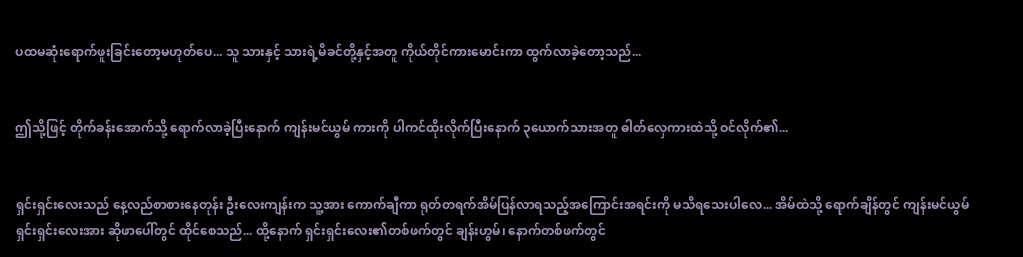ပထမဆုံးရောက်ဖူးခြင်းတော့မဟုတ်ပေ... သူ သားနှင့် သားရဲ့မိခင်တို့နှင့်အတူ ကိုယ်တိုင်ကားမောင်းကာ ထွက်လာခဲ့တော့သည်...


ဤသို့ဖြင့် တိုက်ခန်းအောက်သို့ ရောက်လာခဲ့ပြီးနောက် ကျန်းမင်ယွမ် ကားကို ပါကင်ထိုးလိုက်ပြီးနောက် ၃ယောက်သားအတူ ဓါတ်လှေကားထဲသို့ ဝင်လိုက်၏...


ရှင်းရှင်းလေးသည် နေ့လည်စာစားနေတုန်း ဦးလေးကျန်းက သူ့အား ကောက်ချီကာ ရုတ်တရက်အိမ်ပြန်လာရသည့်အကြောင်းအရင်းကို မသိရသေးပါလေ... အိမ်ထဲသို့ ရောက်ချိန်တွင် ကျန်းမင်ယွမ် ရှင်းရှင်းလေးအား ဆိုဖာပေါ်တွင် ထိုင်စေသည်... ထို့နောက် ရှင်းရှင်းလေး၏တစ်ဖက်တွင် ချန်းဟွမ်၊ နောက်တစ်ဖက်တွင်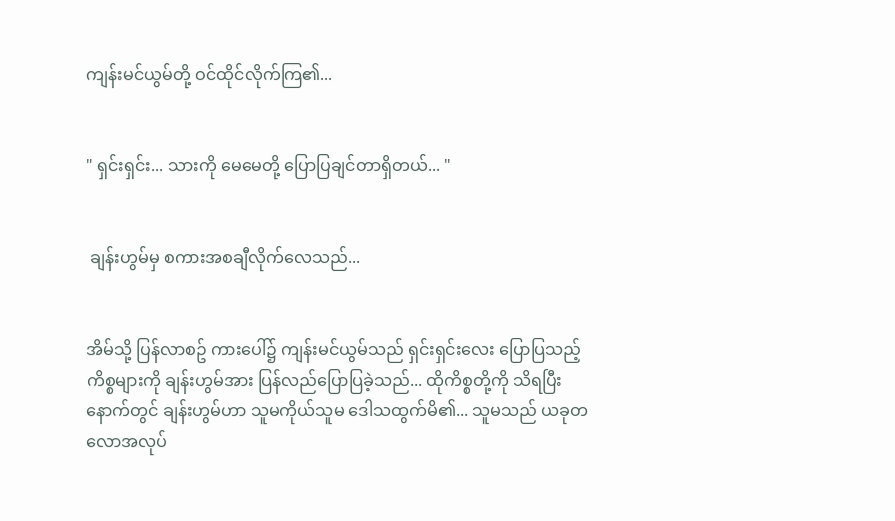ကျန်းမင်ယွမ်တို့ ဝင်ထိုင်လိုက်ကြ၏...


" ရှင်းရှင်း... သားကို မေမေတို့ ပြောပြချင်တာရှိတယ်... "


 ချန်းဟွမ်မှ စကားအစချီလိုက်လေသည်...


အိမ်သို့ ပြန်လာစဥ် ကားပေါ်၌ ကျန်းမင်ယွမ်သည် ရှင်းရှင်းလေး ပြောပြသည့်ကိစ္စများကို ချန်းဟွမ်အား ပြန်လည်ပြောပြခဲ့သည်... ထိုကိစ္စတို့ကို သိရပြီးနောက်တွင် ချန်းဟွမ်ဟာ သူမကိုယ်သူမ ဒေါသထွက်မိ၏... သူမသည် ယခုတလောအလုပ်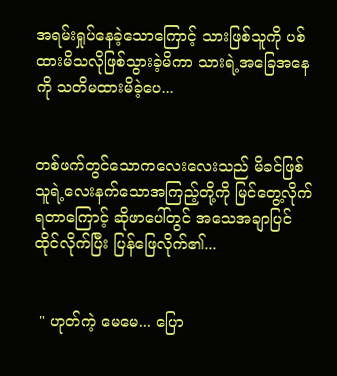အရမ်းရှုပ်နေခဲ့သောကြောင့် သားဖြစ်သူကို ပစ်ထားမိသလိုဖြစ်သွားခဲ့မိကာ သားရဲ့အခြေအနေကို သတိမထားမိခဲ့ပေ...


တစ်ဖက်တွင်သောကလေးလေးသည် မိခင်ဖြစ်သူရဲ့လေးနက်သောအကြည့်တို့ကို မြင်တွေ့လိုက်ရတာကြောင့် ဆိုဖာပေါ်တွင် အသေအချာပြင်ထိုင်လိုက်ပြီး ပြန်ဖြေလိုက်၏...


 " ဟုတ်ကဲ့ မေမေ... ပြော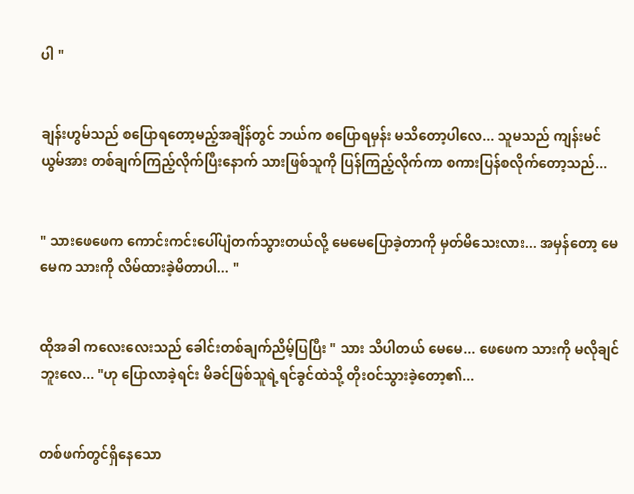ပါ "


ချန်းဟွမ်သည် စပြောရတော့မည့်အချိန်တွင် ဘယ်က စပြောရမှန်း မသိတော့ပါလေ... သူမသည် ကျန်းမင်ယွမ်အား တစ်ချက်ကြည့်လိုက်ပြီးနောက် သားဖြစ်သူကို ပြန်ကြည့်လိုက်ကာ စကားပြန်စလိုက်တော့သည်...


" သားဖေဖေက ကောင်းကင်းပေါ်ပျံတက်သွားတယ်လို့ မေမေပြောခဲ့တာကို မှတ်မိသေးလား... အမှန်တော့ မေမေက သားကို လိမ်ထားခဲ့မိတာပါ... "


ထိုအခါ ကလေးလေးသည် ခေါင်းတစ်ချက်ညိမ့်ပြပြီး " သား သိပါတယ် မေမေ... ဖေဖေက သားကို မလိုချင်ဘူးလေ... "ဟု ပြောလာခဲ့ရင်း မိခင်ဖြစ်သူရဲ့ရင်ခွင်ထဲသို့ တိုးဝင်သွားခဲ့တော့၏...


တစ်ဖက်တွင်ရှိနေသော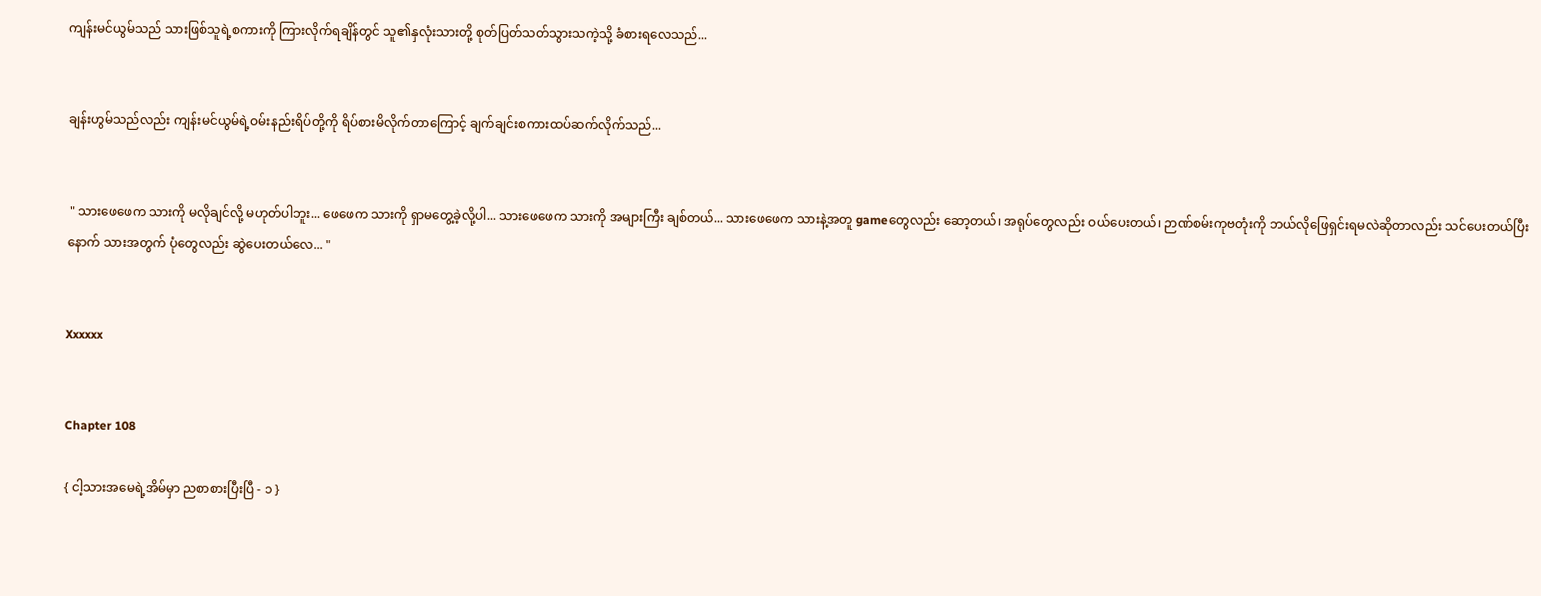ကျန်းမင်ယွမ်သည် သားဖြစ်သူရဲ့စကားကို ကြားလိုက်ရချိန်တွင် သူ၏နှလုံးသားတို့ စုတ်ပြတ်သတ်သွားသကဲ့သို့ ခံစားရလေသည်...


ချန်းဟွမ်သည်လည်း ကျန်းမင်ယွမ်ရဲ့ဝမ်းနည်းရိပ်တို့ကို ရိပ်စားမိလိုက်တာကြောင့် ချက်ချင်းစကားထပ်ဆက်လိုက်သည်...


 " သားဖေဖေက သားကို မလိုချင်လို့ မဟုတ်ပါဘူး... ဖေဖေက သားကို ရှာမတွေ့ခဲ့လို့ပါ... သားဖေဖေက သားကို အများကြီး ချစ်တယ်... သားဖေဖေက သားနဲ့အတူ gameတွေလည်း ဆော့တယ်၊ အရုပ်တွေလည်း ဝယ်ပေးတယ်၊ ဉာဏ်စမ်းကုဗတုံးကို ဘယ်လိုဖြေရှင်းရမလဲဆိုတာလည်း သင်ပေးတယ်ပြီးနောက် သားအတွက် ပုံတွေလည်း ဆွဲပေးတယ်လေ... "


Xxxxxx


Chapter 108

{ ငါ့သားအမေရဲ့အိမ်မှာ ညစာစားပြီးပြီ - ၁ }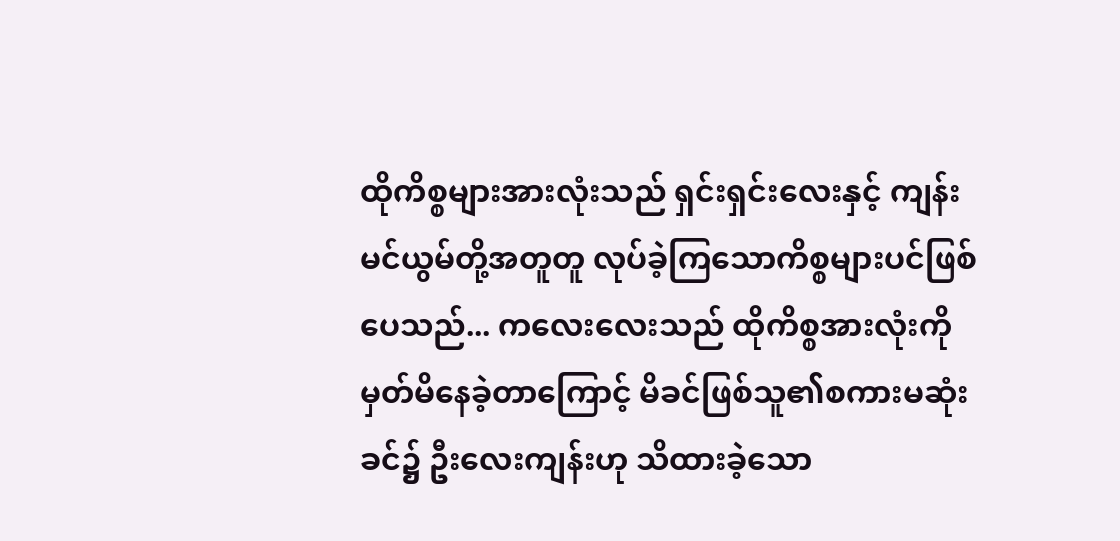ထိုကိစ္စများအားလုံးသည် ရှင်းရှင်းလေးနှင့် ကျန်းမင်ယွမ်တို့အတူတူ လုပ်ခဲ့ကြသောကိစ္စများပင်ဖြစ်ပေသည်... ကလေးလေးသည် ထိုကိစ္စအားလုံးကို မှတ်မိနေခဲ့တာကြောင့် မိခင်ဖြစ်သူ၏စကားမဆုံးခင်၌ ဦးလေးကျန်းဟု သိထားခဲ့သော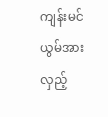ကျန်းမင်ယွမ်အား လှည့်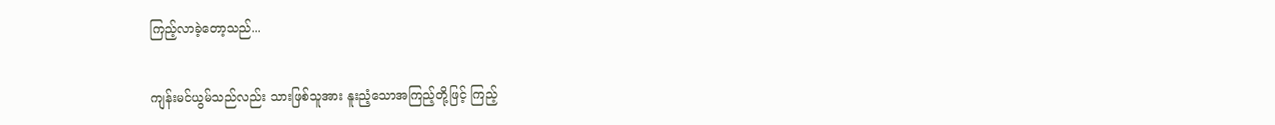ကြည့်လာခဲ့တော့သည်...


ကျန်းမင်ယွမ်သည်လည်း သားဖြစ်သူအား နူးညံ့သောအကြည့်တို့ဖြင့် ကြည့်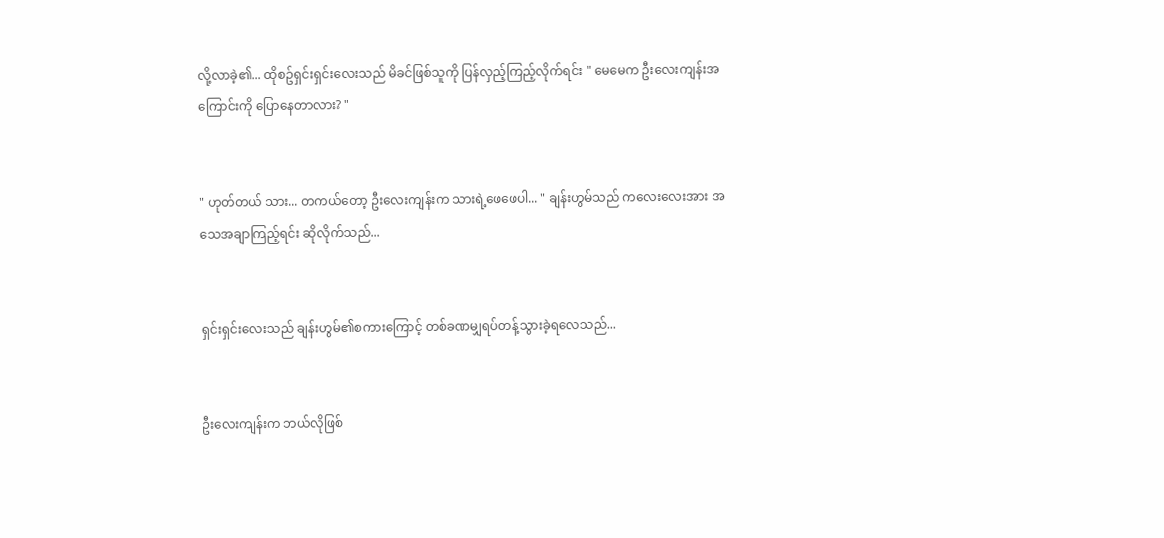လို့လာခဲ့၏... ထိုစဥ်ရှင်းရှင်းလေးသည် မိခင်ဖြစ်သူကို ပြန်လှည့်ကြည့်လိုက်ရင်း " မေမေက ဦးလေးကျန်းအကြောင်းကို ပြောနေတာလား? "


" ဟုတ်တယ် သား... တကယ်တော့ ဦးလေးကျန်းက သားရဲ့ဖေဖေပါ... " ချန်းဟွမ်သည် ကလေးလေးအား အသေအချာကြည့်ရင်း ဆိုလိုက်သည်...


ရှင်းရှင်းလေးသည် ချန်းဟွမ်၏စကားကြောင့် တစ်ခဏမျှရပ်တန့်သွားခဲ့ရလေသည်...


ဦးလေးကျန်းက ဘယ်လိုဖြစ်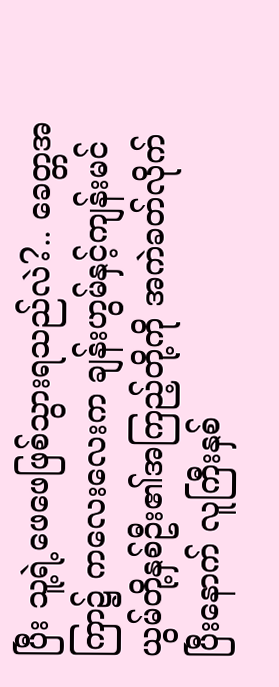ပြီး သူ့ရဲ့ဖေဖေဖြစ်သွားရသည်လဲ?.. ခေတ္တအကြာ၌ ကလေးလေးက ချန်းဟွမ်နှင့်ကျန်းမင်ယွမ်တို့နှစ်ဦး၏အကြည့်တို့ကို အကဲခတ်လိုက်ပြီးနောက် လူကြီးနှစ်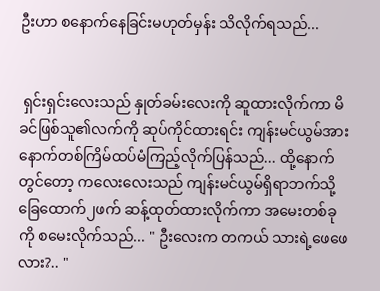ဦးဟာ စနောက်နေခြင်းမဟုတ်မှန်း သိလိုက်ရသည်...


 ရှင်းရှင်းလေးသည် နှုတ်ခမ်းလေးကို ဆူထားလိုက်ကာ မိခင်ဖြစ်သူ၏လက်ကို ဆုပ်ကိုင်ထားရင်း ကျန်းမင်ယွမ်အား နောက်တစ်ကြိမ်ထပ်မံကြည့်လိုက်ပြန်သည်... ထို့နောက်တွင်တော့ ကလေးလေးသည် ကျန်းမင်ယွမ်ရှိရာဘက်သို့ ခြေထောက်၂ဖက် ဆန့်ထုတ်ထားလိုက်ကာ အမေးတစ်ခုကို စမေးလိုက်သည်... " ဦးလေးက တကယ် သားရဲ့ဖေဖေလား?.. "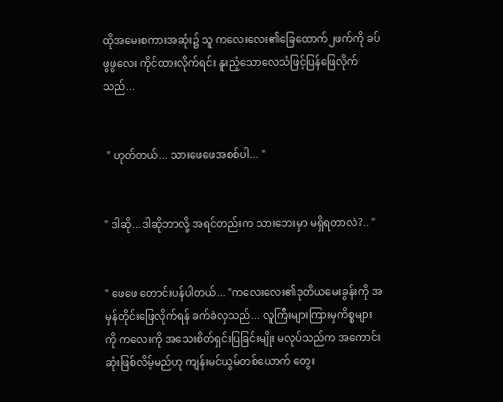ထိုအမေးစကားအဆုံး၌ သူ ကလေးလေး၏ခြေထောက်၂ဖက်ကို ခပ်ဖွဖွလေး ကိုင်ထားလိုက်ရင်း နူးညံ့သောလေသံဖြင့်ပြန်ဖြေလိုက်သည်...


 " ဟုတ်တယ်... သားဖေဖေအစစ်ပါ... "


" ဒါဆို...ဒါဆိုဘာလို့ အရင်တည်းက သားဘေးမှာ မရှိရတာလဲ?.. "


" ဖေဖေ တောင်းပန်ပါတယ်... "ကလေးလေး၏ဒုတိယမေးခွန်းကို အမှန်တိုင်းဖြေလိုက်ရန် ခက်ခဲလှသည်... လူကြီးများကြားမှကိစ္စများကို ကလေးကို အသေးစိတ်ရှင်းပြခြင်းမျိုး မလုပ်သည်က အကောင်းဆုံးဖြစ်လိမ့်မည်ဟု ကျန်းမင်ယွမ်တစ်ယောက် တွေး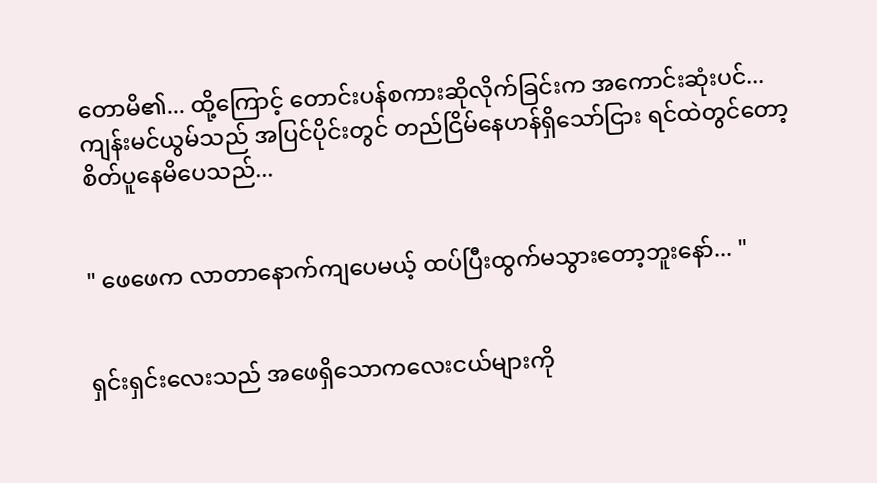တောမိ၏... ထို့ကြောင့် တောင်းပန်စကားဆိုလိုက်ခြင်းက အကောင်းဆုံးပင်... ကျန်းမင်ယွမ်သည် အပြင်ပိုင်းတွင် တည်ငြိမ်နေဟန်ရှိသော်ငြား ရင်ထဲတွင်တော့ စိတ်ပူနေမိပေသည်...


" ဖေဖေက လာတာနောက်ကျပေမယ့် ထပ်ပြီးထွက်မသွားတော့ဘူးနော်... "


ရှင်းရှင်းလေးသည် အဖေရှိသောကလေးငယ်များကို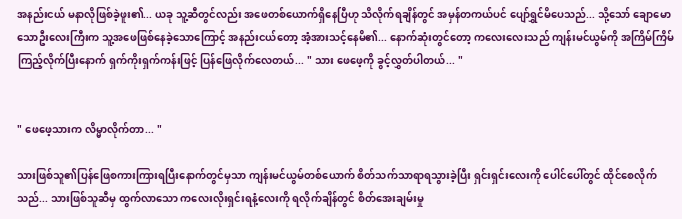အနည်းငယ် မနာလိုဖြစ်ခဲ့ဖူး၏... ယခု သူ့ဆီတွင်လည်း အဖေတစ်ယောက်ရှိနေပြီဟု သိလိုက်ရချိန်တွင် အမှန်တကယ်ပင် ပျော်ရွှင်မိပေသည်... သို့သော် ချောမောသောဦးလေးကြီးက သူ့အဖေဖြစ်နေခဲ့သောကြောင့် အနည်းငယ်တော့ အံ့အားသင့်နေမိ၏... နောက်ဆုံးတွင်တော့ ကလေးလေးသည် ကျန်းမင်ယွမ်ကို အကြိမ်ကြိမ်ကြည့်လိုက်ပြီးနောက် ရှက်ကိုးရှက်ကန်းဖြင့် ပြန်ဖြေလိုက်လေတယ်... " သား ဖေဖေ့ကို ခွင့်လွှတ်ပါတယ်... "


" ဖေဖေ့သားက လိမ္မာလိုက်တာ... "

သားဖြစ်သူ၏ပြန်ဖြေစကားကြားရပြီးနောက်တွင်မှသာ ကျန်းမင်ယွမ်တစ်ယောက် စိတ်သက်သာရာရသွားခဲ့ပြီး ရှင်းရှင်းလေးကို ပေါင်ပေါ်တွင် ထိုင်စေလိုက်သည်... သားဖြစ်သူဆီမှ ထွက်လာသော ကလေးလိုးရှင်းရနံ့လေးကို ရလိုက်ချိန်တွင် စိတ်အေးချမ်းမှု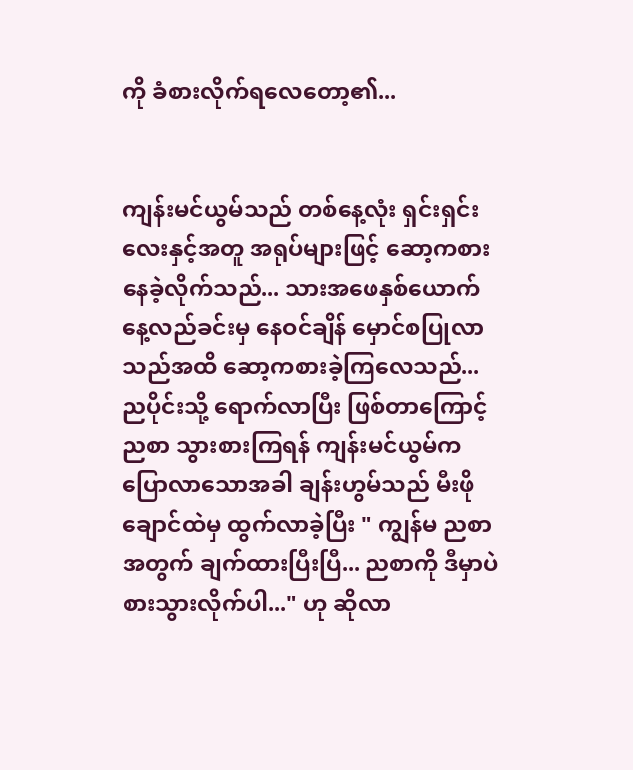ကို ခံစားလိုက်ရလေတော့၏...


ကျန်းမင်ယွမ်သည် တစ်နေ့လုံး ရှင်းရှင်းလေးနှင့်အတူ အရုပ်များဖြင့် ဆော့ကစားနေခဲ့လိုက်သည်... သားအဖေနှစ်ယောက် နေ့လည်ခင်းမှ နေဝင်ချိန် မှောင်စပြုလာသည်အထိ ဆော့ကစားခဲ့ကြလေသည်... ညပိုင်းသို့ ရောက်လာပြီး ဖြစ်တာကြောင့် ညစာ သွားစားကြရန် ကျန်းမင်ယွမ်က ပြောလာသောအခါ ချန်းဟွမ်သည် မီးဖိုချောင်ထဲမှ ထွက်လာခဲ့ပြီး " ကျွန်မ ညစာအတွက် ချက်ထားပြီးပြီ... ညစာကို ဒီမှာပဲ စားသွားလိုက်ပါ..." ဟု ဆိုလာ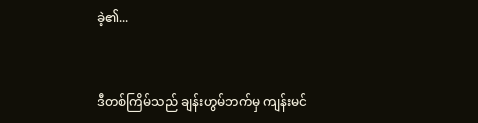ခဲ့၏...


ဒီတစ်ကြိမ်သည် ချန်းဟွမ်ဘက်မှ ကျန်းမင်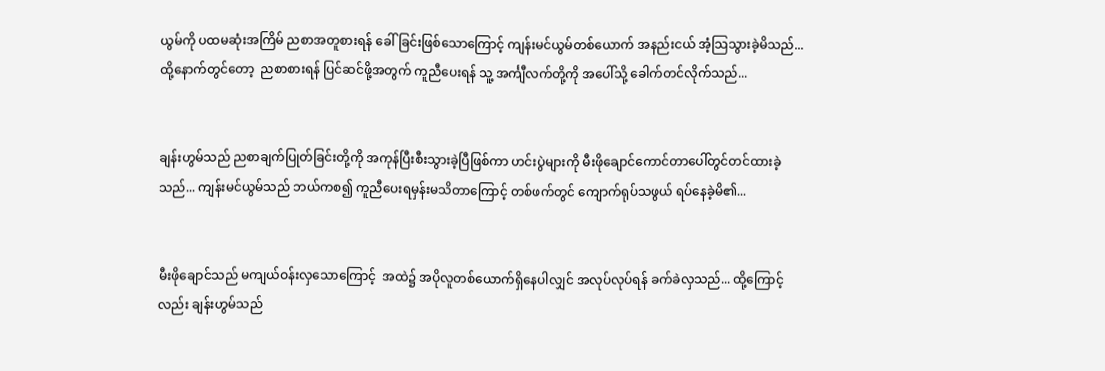ယွမ်ကို ပထမဆုံးအကြိမ် ညစာအတူစားရန် ခေါ်ခြင်းဖြစ်သောကြောင့် ကျန်းမင်ယွမ်တစ်ယောက် အနည်းငယ် အံ့သြသွားခဲ့မိသည်... ထို့နောက်တွင်တော့  ညစာစားရန် ပြင်ဆင်ဖို့အတွက် ကူညီပေးရန် သူ့ အင်္ကျီလက်တို့ကို အပေါ်သို့ ခေါက်တင်လိုက်သည်...


ချန်းဟွမ်သည် ညစာချက်ပြုတ်ခြင်းတို့ကို အကုန်ပြီးစီးသွားခဲ့ပြီဖြစ်ကာ ဟင်းပွဲများကို မီးဖိုချောင်ကောင်တာပေါ်တွင်တင်ထားခဲ့သည်... ကျန်းမင်ယွမ်သည် ဘယ်ကစ၍ ကူညီပေးရမှန်းမသိတာကြောင့် တစ်ဖက်တွင် ကျောက်ရုပ်သဖွယ် ရပ်နေခဲ့မိ၏...


မီးဖိုချောင်သည် မကျယ်ဝန်းလှသောကြောင့်  အထဲ၌ အပိုလူတစ်ယောက်ရှိနေပါလျှင် အလုပ်လုပ်ရန် ခက်ခဲလှသည်... ထို့ကြောင့်လည်း ချန်းဟွမ်သည်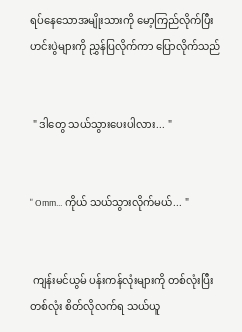ရပ်နေသောအမျိုးသားကို မော့ကြည်လိုက်ပြီး ဟင်းပွဲများကို ညွှန်ပြလိုက်ကာ ပြောလိုက်သည်


 " ဒါတွေ သယ်သွားပေးပါလား... "


" Omm... ကိုယ် သယ်သွားလိုက်မယ်... "


 ကျန်းမင်ယွမ် ပန်းကန်လုံးများကို တစ်လုံးပြီးတစ်လုံး စိတ်လိုလက်ရ သယ်ယူ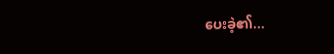ပေးခဲ့၏...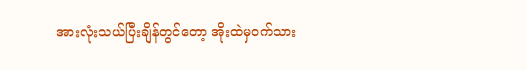အားလုံးသယ်ပြီးချိန်တွင်တော့ အိုးထဲမှဝက်သား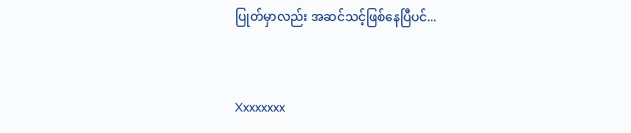ပြုတ်မှာလည်း အဆင်သင့်ဖြစ်နေပြီပင်...


Xxxxxxxx